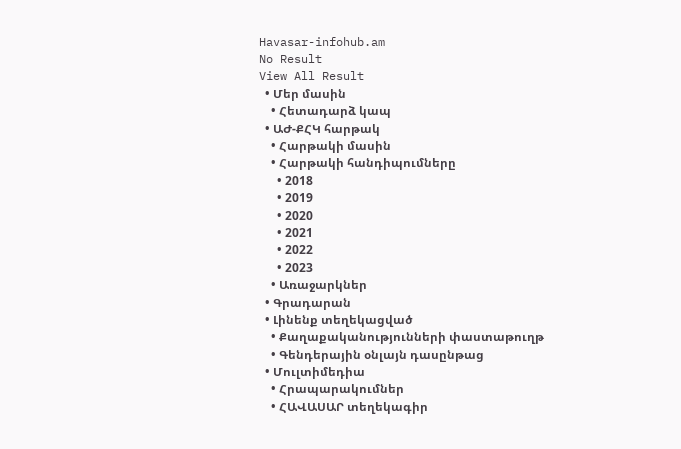Havasar-infohub.am
No Result
View All Result
  • Մեր մասին
    • Հետադարձ կապ
  • ԱԺ-ՔՀԿ հարթակ
    • Հարթակի մասին
    • Հարթակի հանդիպումները
      • 2018
      • 2019
      • 2020
      • 2021
      • 2022
      • 2023
    • Առաջարկներ
  • Գրադարան
  • Լինենք տեղեկացված
    • Քաղաքականությունների փաստաթուղթ
    • Գենդերային օնլայն դասընթաց
  • Մուլտիմեդիա
    • Հրապարակումներ
    • ՀԱՎԱՍԱՐ տեղեկագիր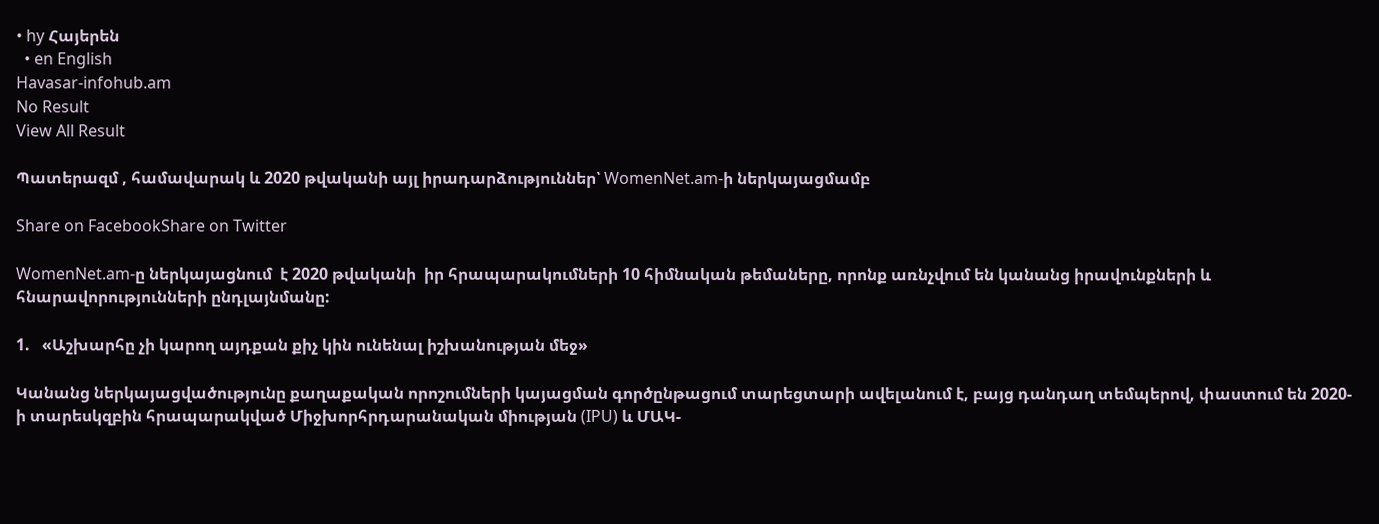• hy Հայերեն
  • en English
Havasar-infohub.am
No Result
View All Result

Պատերազմ , համավարակ և 2020 թվականի այլ իրադարձություններ՝ WomenNet.am-ի ներկայացմամբ

Share on FacebookShare on Twitter

WomenNet.am-ը ներկայացնում  է 2020 թվականի  իր հրապարակումների 10 հիմնական թեմաները, որոնք առնչվում են կանանց իրավունքների և հնարավորությունների ընդլայնմանը:

1.   «Աշխարհը չի կարող այդքան քիչ կին ունենալ իշխանության մեջ»

Կանանց ներկայացվածությունը քաղաքական որոշումների կայացման գործընթացում տարեցտարի ավելանում է, բայց դանդաղ տեմպերով, փաստում են 2020-ի տարեսկզբին հրապարակված Միջխորհրդարանական միության (IPU) և ՄԱԿ-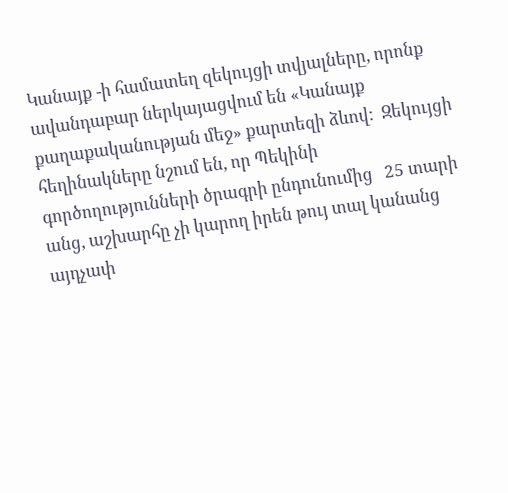Կանայք -ի համատեղ զեկույցի տվյալները, որոնք ավանդաբար ներկայացվում են «Կանայք քաղաքականության մեջ» քարտեզի ձևով:  Զեկույցի հեղինակները նշում են, որ Պեկինի գործողությունների ծրագրի ընդունումից   25 տարի անց, աշխարհը չի կարող իրեն թույ տալ կանանց այդչափ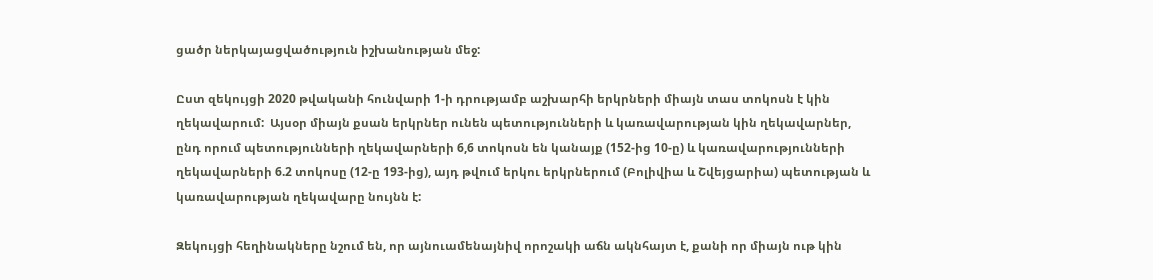ցածր ներկայացվածություն իշխանության մեջ:

Ըստ զեկույցի 2020 թվականի հունվարի 1-ի դրությամբ աշխարհի երկրների միայն տաս տոկոսն է կին ղեկավարում:  Այսօր միայն քսան երկրներ ունեն պետությունների և կառավարության կին ղեկավարներ, ընդ որում պետությունների ղեկավարների 6,6 տոկոսն են կանայք (152-ից 10-ը) և կառավարությունների ղեկավարների 6.2 տոկոսը (12-ը 193-ից), այդ թվում երկու երկրներում (Բոլիվիա և Շվեյցարիա) պետության և կառավարության ղեկավարը նույնն է:

Զեկույցի հեղինակները նշում են, որ այնուամենայնիվ որոշակի աճն ակնհայտ է, քանի որ միայն ութ կին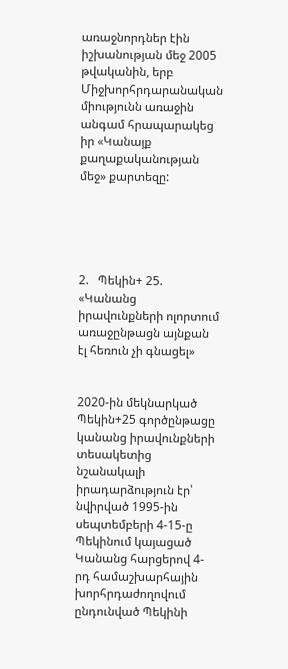առաջնորդներ էին իշխանության մեջ 2005 թվականին, երբ Միջխորհրդարանական միությունն առաջին անգամ հրապարակեց իր «Կանայք քաղաքականության մեջ» քարտեզը:





2.   Պեկին+ 25. «Կանանց իրավունքների ոլորտում առաջընթացն այնքան էլ հեռուն չի գնացել»


2020-ին մեկնարկած Պեկին+25 գործընթացը կանանց իրավունքների տեսակետից նշանակալի իրադարձություն էր՝ նվիրված 1995-ին  սեպտեմբերի 4-15-ը Պեկինում կայացած Կանանց հարցերով 4-րդ համաշխարհային խորհրդաժողովում ընդունված Պեկինի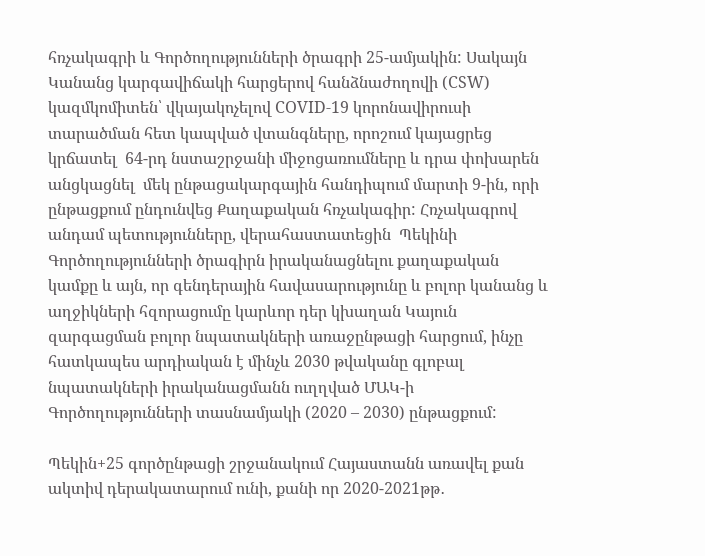հռչակագրի և Գործողությունների ծրագրի 25-ամյակին: Սակայն  Կանանց կարգավիճակի հարցերով հանձնաժողովի (CSW) կազմկոմիտեն՝ վկայակոչելով COVID-19 կորոնավիրուսի տարածման հետ կապված վտանգները, որոշում կայացրեց կրճատել  64-րդ նստաշրջանի միջոցառումները և դրա փոխարեն  անցկացնել  մեկ ընթացակարգային հանդիպում մարտի 9-ին, որի ընթացքում ընդունվեց Քաղաքական հռչակագիր: Հռչակագրով  անդամ պետությունները, վերահաստատեցին  Պեկինի Գործողությունների ծրագիրն իրականացնելու քաղաքական կամքը և այն, որ գենդերային հավասարությունը և բոլոր կանանց և աղջիկների հզորացումը կարևոր դեր կխաղան Կայուն զարգացման բոլոր նպատակների առաջընթացի հարցում, ինչը հատկապես արդիական է մինչև 2030 թվականը գլոբալ նպատակների իրականացմանն ուղղված ՄԱԿ-ի Գործողությունների տասնամյակի (2020 – 2030) ընթացքում:

Պեկին+25 գործընթացի շրջանակում Հայաստանն առավել քան ակտիվ դերակատարում ունի, քանի որ 2020-2021թթ․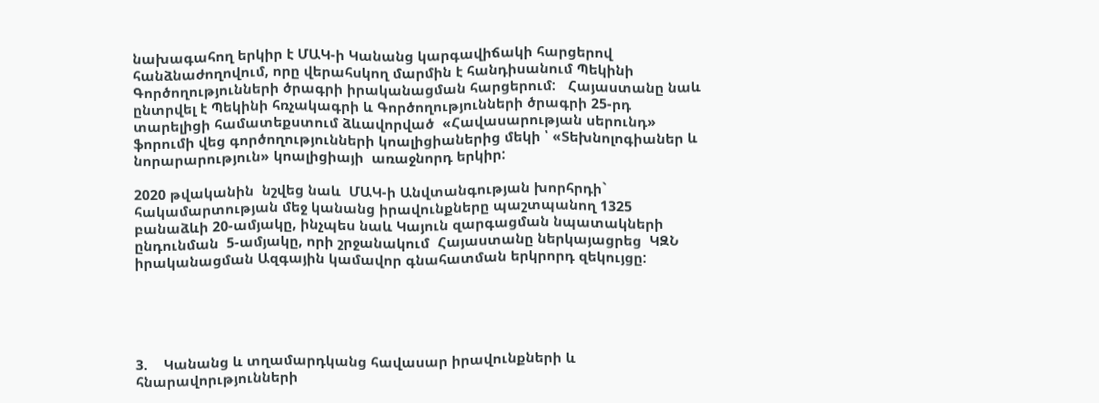նախագահող երկիր է ՄԱԿ-ի Կանանց կարգավիճակի հարցերով հանձնաժողովում, որը վերահսկող մարմին է հանդիսանում Պեկինի Գործողությունների ծրագրի իրականացման հարցերում:   Հայաստանը նաև ընտրվել է Պեկինի հռչակագրի և Գործողությունների ծրագրի 25-րդ տարելիցի համատեքստում ձևավորված  «Հավասարության սերունդ» ֆորումի վեց գործողությունների կոալիցիաներից մեկի ՝ «Տեխնոլոգիաներ և նորարարություն» կոալիցիայի  առաջնորդ երկիր:

2020 թվականին  նշվեց նաև  ՄԱԿ-ի Անվտանգության խորհրդի` հակամարտության մեջ կանանց իրավունքները պաշտպանող 1325 բանաձևի 20-ամյակը, ինչպես նաև Կայուն զարգացման նպատակների ընդունման  5-ամյակը, որի շրջանակում  Հայաստանը ներկայացրեց  ԿԶՆ իրականացման Ազգային կամավոր գնահատման երկրորդ զեկույցը:





3.    Կանանց և տղամարդկանց հավասար իրավունքների և հնարավորւթյունների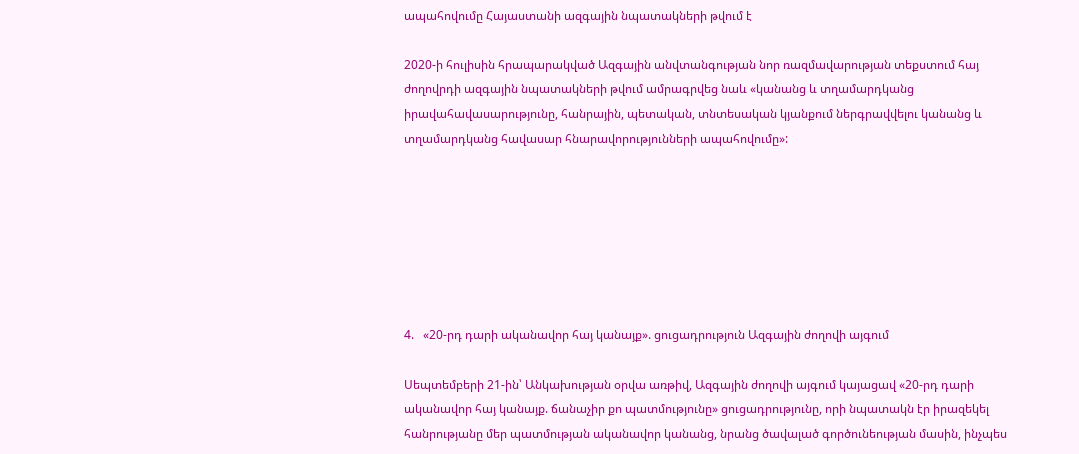ապահովումը Հայաստանի ազգային նպատակների թվում է

2020-ի հուլիսին հրապարակված Ազգային անվտանգության նոր ռազմավարության տեքստում հայ ժողովրդի ազգային նպատակների թվում ամրագրվեց նաև «կանանց և տղամարդկանց իրավահավասարությունը, հանրային, պետական, տնտեսական կյանքում ներգրավվելու կանանց և տղամարդկանց հավասար հնարավորությունների ապահովումը»:







4.   «20-րդ դարի ականավոր հայ կանայք». ցուցադրություն Ազգային ժողովի այգում

Սեպտեմբերի 21-ին՝ Անկախության օրվա առթիվ, Ազգային ժողովի այգում կայացավ «20-րդ դարի ականավոր հայ կանայք. ճանաչիր քո պատմությունը» ցուցադրությունը, որի նպատակն էր իրազեկել հանրությանը մեր պատմության ականավոր կանանց, նրանց ծավալած գործունեության մասին, ինչպես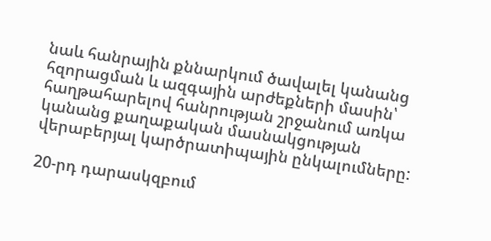նաև հանրային քննարկում ծավալել կանանց հզորացման և ազգային արժեքների մասին՝ հաղթահարելով հանրության շրջանում առկա կանանց քաղաքական մասնակցության վերաբերյալ կարծրատիպային ընկալումները:

20-րդ դարասկզբում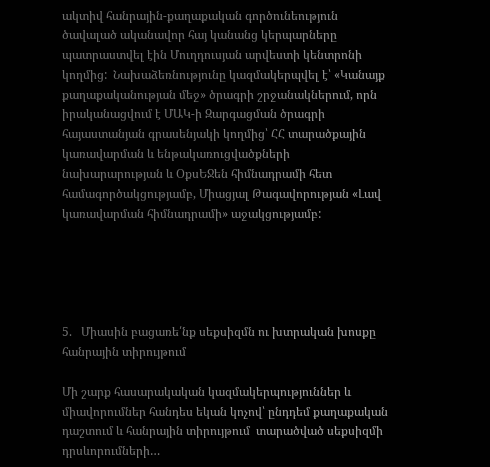ակտիվ հանրային-քաղաքական գործունեություն ծավալած ականավոր հայ կանանց կերպարները պատրաստվել էին Մուղդուսյան արվեստի կենտրոնի կողմից:  Նախաձեռնությունը կազմակերպվել է՝ «Կանայք քաղաքականության մեջ» ծրագրի շրջանակներում, որն իրականացվում է ՄԱԿ-ի Զարգացման ծրագրի հայաստանյան գրասենյակի կողմից՝ ՀՀ տարածքային կառավարման և ենթակառուցվածքների նախարարության և ՕքսԵՋեն հիմնադրամի հետ համագործակցությամբ, Միացյալ Թագավորության «Լավ կառավարման հիմնադրամի» աջակցությամբ:





5.   Միասին բացառե՛նք սեքսիզմն ու խտրական խոսքը հանրային տիրույթում

Մի շարք հասարակական կազմակերպություններ և միավորումներ հանդես եկան կոչով՝ ընդդեմ քաղաքական դաշտում և հանրային տիրույթում  տարածված սեքսիզմի դրսևորումների…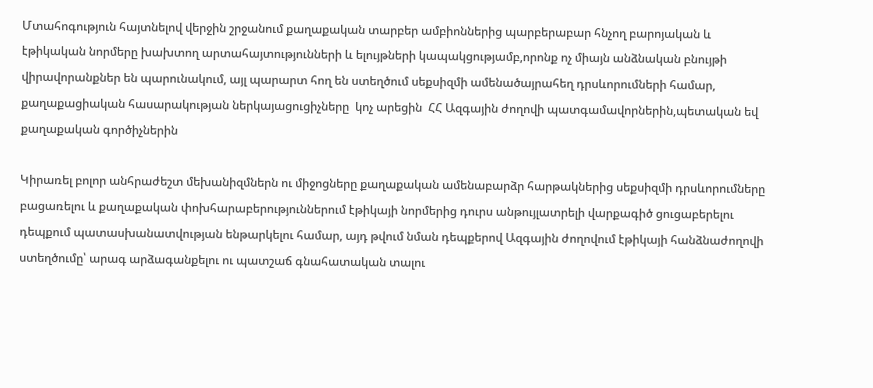Մտահոգություն հայտնելով վերջին շրջանում քաղաքական տարբեր ամբիոններից պարբերաբար հնչող բարոյական և էթիկական նորմերը խախտող արտահայտությունների և ելույթների կապակցությամբ,որոնք ոչ միայն անձնական բնույթի վիրավորանքներ են պարունակում, այլ պարարտ հող են ստեղծում սեքսիզմի ամենածայրահեղ դրսևորումների համար, քաղաքացիական հասարակության ներկայացուցիչները  կոչ արեցին  ՀՀ Ազգային ժողովի պատգամավորներին,պետական եվ քաղաքական գործիչներին

Կիրառել բոլոր անհրաժեշտ մեխանիզմներն ու միջոցները քաղաքական ամենաբարձր հարթակներից սեքսիզմի դրսևորումները բացառելու և քաղաքական փոխհարաբերություններում էթիկայի նորմերից դուրս անթույլատրելի վարքագիծ ցուցաբերելու դեպքում պատասխանատվության ենթարկելու համար, այդ թվում նման դեպքերով Ազգային ժողովում էթիկայի հանձնաժողովի ստեղծումը՝ արագ արձագանքելու ու պատշաճ գնահատական տալու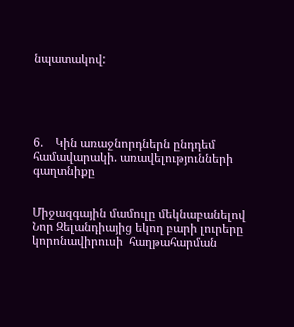նպատակով:





6.    Կին առաջնորդներն ընդդեմ համավարակի. առավելությունների գաղտնիքը


Միջազգային մամուլը մեկնաբանելով Նոր Զելանդիայից եկող բարի լուրերը կորոնավիրուսի  հաղթահարման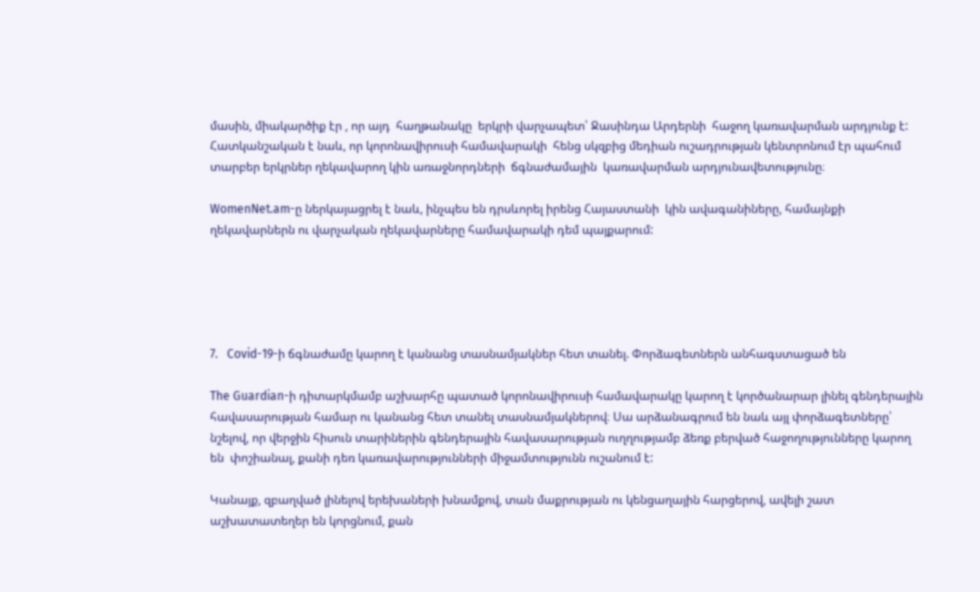մասին, միակարծիք էր , որ այդ  հաղթանակը  երկրի վարչապետ՝ Ջասինդա Արդերնի  հաջող կառավարման արդյունք է: Հատկանշական է նաև, որ կորոնավիրուսի համավարակի  հենց սկզբից մեդիան ուշադրության կենտրոնում էր պահում  տարբեր երկրներ ղեկավարող կին առաջնորդների  ճգնաժամային  կառավարման արդյունավետությունը։

WomenNet.am-ը ներկայացրել է նաև, ինչպես են դրսևորել իրենց Հայաստանի  կին ավագանիները, համայնքի ղեկավարներն ու վարչական ղեկավարները համավարակի դեմ պայքարում:





7.   Covid-19-ի ճգնաժամը կարող է կանանց տասնամյակներ հետ տանել. Փորձագետներն անհագստացած են

The Guardian-ի դիտարկմամբ աշխարհը պատած կորոնավիրուսի համավարակը կարող է կործանարար լինել գենդերային հավասարության համար ու կանանց հետ տանել տասնամյակներով։ Սա արձանագրում են նաև այլ փորձագետները՝  նշելով, որ վերջին հիսուն տարիներին գենդերային հավասարության ուղղությամբ ձեռք բերված հաջողությունները կարող են  փոշիանալ, քանի դեռ կառավարությունների միջամտությունն ուշանում է:

Կանայք, զբաղված լինելով երեխաների խնամքով, տան մաքրության ու կենցաղային հարցերով, ավելի շատ աշխատատեղեր են կորցնում, քան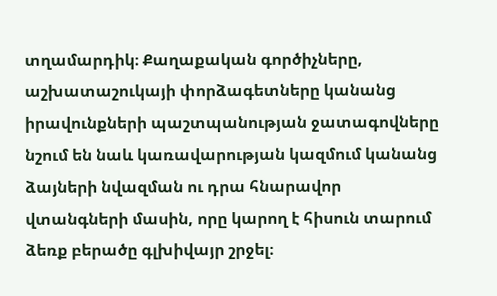տղամարդիկ։ Քաղաքական գործիչները, աշխատաշուկայի փորձագետները կանանց իրավունքների պաշտպանության ջատագովները նշում են նաև կառավարության կազմում կանանց ձայների նվազման ու դրա հնարավոր վտանգների մասին, որը կարող է հիսուն տարում ձեռք բերածը գլխիվայր շրջել։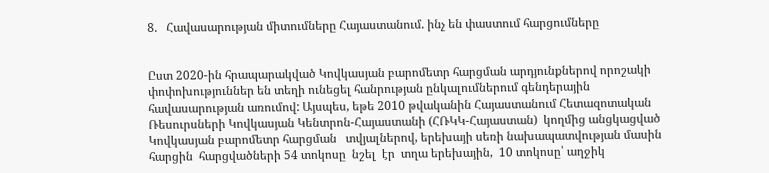8.   Հավասարության միտումները Հայաստանում. ինչ են փաստում հարցումները


Ըստ 2020-ին հրապարակված Կովկասյան բարոմետր հարցման արդյունքներով որոշակի փոփոխություններ են տեղի ունեցել հանրության ընկալումներում գենդերային հավասարության առումով: Այսպես, եթե 2010 թվականին Հայաստանում Հետազոտական Ռեսուրսների Կովկասյան Կենտրոն-Հայաստանի (ՀՌԿԿ-Հայաստան)  կողմից անցկացված Կովկասյան բարոմետր հարցման   տվյալներով, երեխայի սեռի նախապատվության մասին հարցին  հարցվածների 54 տոկոսը  նշել  էր  տղա երեխային,  10 տոկոսը՝ աղջիկ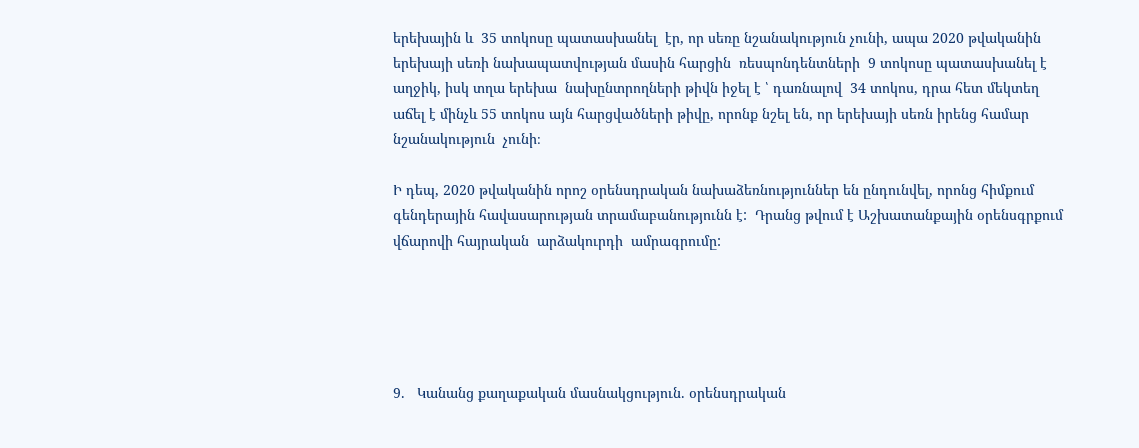երեխային և  35 տոկոսը պատասխանել  էր, որ սեռը նշանակություն չունի, ապա 2020 թվականին երեխայի սեռի նախապատվության մասին հարցին  ռեսպոնդենտների  9 տոկոսը պատասխանել է աղջիկ, իսկ տղա երեխա  նախընտրողների թիվն իջել է ՝ դառնալով  34 տոկոս, դրա հետ մեկտեղ   աճել է մինչև 55 տոկոս այն հարցվածների թիվը, որոնք նշել են, որ երեխայի սեռն իրենց համար  նշանակություն  չունի։

Ի դեպ, 2020 թվականին որոշ օրենսդրական նախաձեռնություններ են ընդունվել, որոնց հիմքում գենդերային հավասարության տրամաբանությունն է:  Դրանց թվում է Աշխատանքային օրենսգրքում վճարովի հայրական  արձակուրդի  ամրագրումը:





9.   Կանանց քաղաքական մասնակցություն. օրենսդրական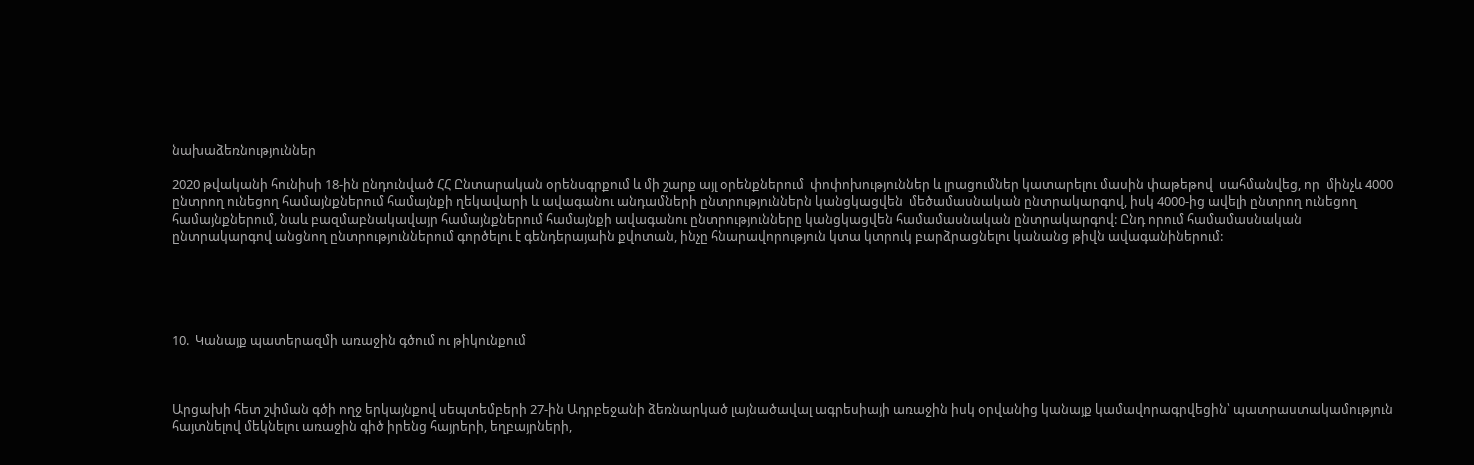նախաձեռնություններ

2020 թվականի հունիսի 18-ին ընդունված ՀՀ Ընտարական օրենսգրքում և մի շարք այլ օրենքներում  փոփոխություններ և լրացումներ կատարելու մասին փաթեթով  սահմանվեց, որ  մինչև 4000 ընտրող ունեցող համայնքներում համայնքի ղեկավարի և ավագանու անդամների ընտրություններն կանցկացվեն  մեծամասնական ընտրակարգով, իսկ 4000-ից ավելի ընտրող ունեցող համայնքներում, նաև բազմաբնակավայր համայնքներում համայնքի ավագանու ընտրությունները կանցկացվեն համամասնական ընտրակարգով: Ընդ որում համամասնական ընտրակարգով անցնող ընտրություններում գործելու է գենդերայաին քվոտան, ինչը հնարավորություն կտա կտրուկ բարձրացնելու կանանց թիվն ավագանիներում:





10.  Կանայք պատերազմի առաջին գծում ու թիկունքում



Արցախի հետ շփման գծի ողջ երկայնքով սեպտեմբերի 27-ին Ադրբեջանի ձեռնարկած լայնածավալ ագրեսիայի առաջին իսկ օրվանից կանայք կամավորագրվեցին՝ պատրաստակամություն հայտնելով մեկնելու առաջին գիծ իրենց հայրերի, եղբայրների,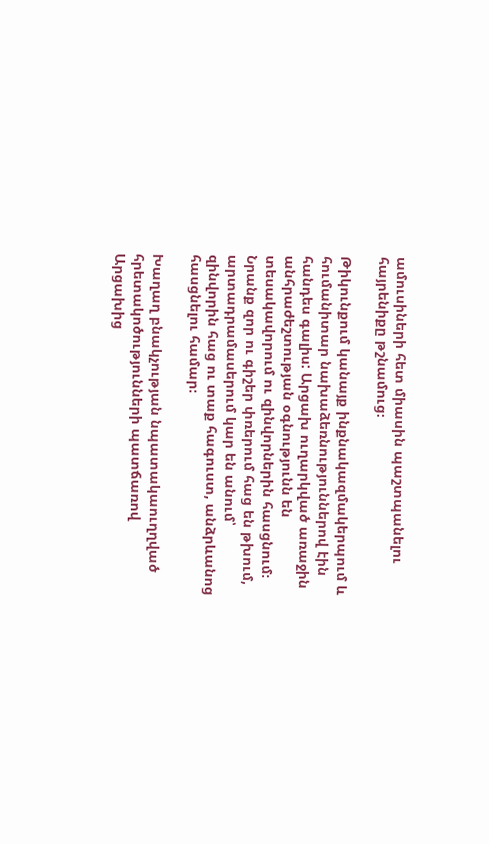ամուսիների հետ միասին պաշտպանելու հայրենիքը թշնամուց։

Թիկունքում կանայք ինքնակազմակերպում և հումանիտար նախաձեռնություններով էին հանդես գալիս: Արցախ ուղարկված առաջին անհրաժեշտության օգնությունն են տեսակավորում ու զինվորներին հասցնում։ Նրանք զոր ու գիշեր փռերում հաց են թխում, արտադրամասերում կար են անում՝ զինվորին հաց ու տաք հագուստ, անձրևանոց հասցնելու համար։

Խաղաղ բնակչության նպատակաուղղված հրետակոծությունների պատճառով Արցախից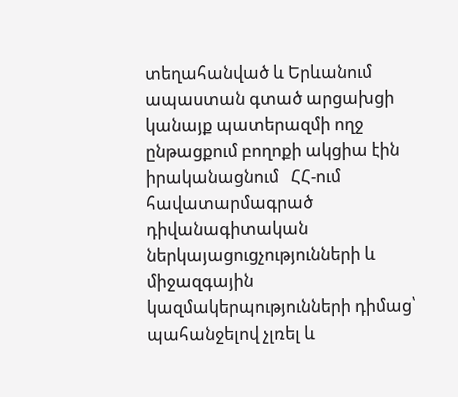տեղահանված և Երևանում ապաստան գտած արցախցի կանայք պատերազմի ողջ ընթացքում բողոքի ակցիա էին իրականացնում   ՀՀ-ում հավատարմագրած դիվանագիտական ներկայացուցչությունների և միջազգային կազմակերպությունների դիմաց՝ պահանջելով չլռել և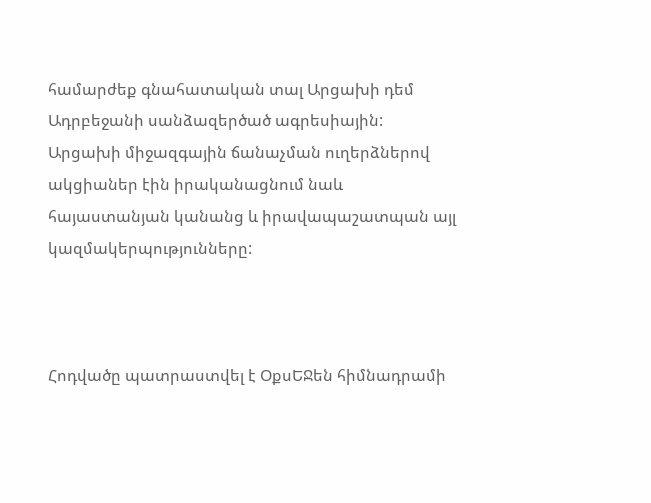համարժեք գնահատական տալ Արցախի դեմ Ադրբեջանի սանձազերծած ագրեսիային: Արցախի միջազգային ճանաչման ուղերձներով ակցիաներ էին իրականացնում նաև հայաստանյան կանանց և իրավապաշատպան այլ կազմակերպությունները:



Հոդվածը պատրաստվել է ՕքսԵՋեն հիմնադրամի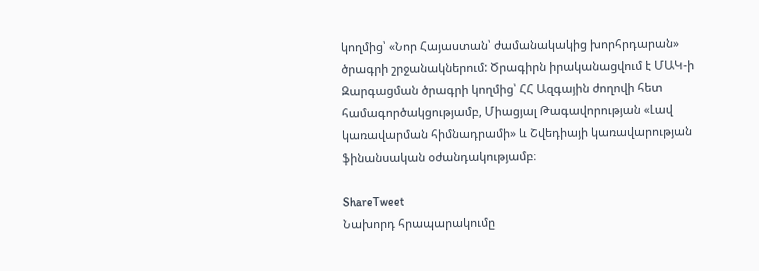կողմից՝ «Նոր Հայաստան՝ ժամանակակից խորհրդարան» ծրագրի շրջանակներում: Ծրագիրն իրականացվում է ՄԱԿ-ի Զարգացման ծրագրի կողմից՝ ՀՀ Ազգային ժողովի հետ համագործակցությամբ, Միացյալ Թագավորության «Լավ կառավարման հիմնադրամի» և Շվեդիայի կառավարության ֆինանսական օժանդակությամբ։

ShareTweet
Նախորդ հրապարակումը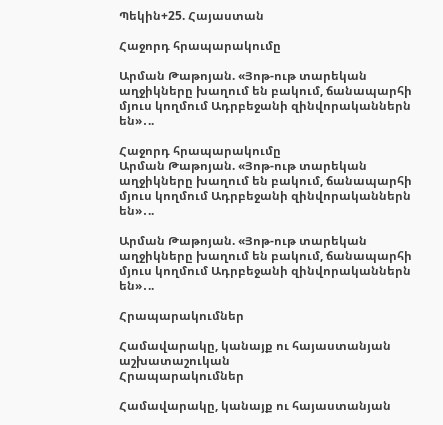Պեկին+25. Հայաստան

Հաջորդ հրապարակումը

Արման Թաթոյան. «Յոթ-ութ տարեկան աղջիկները խաղում են բակում, ճանապարհի մյուս կողմում Ադրբեջանի զինվորականներն են»․..

Հաջորդ հրապարակումը
Արման Թաթոյան. «Յոթ-ութ տարեկան աղջիկները խաղում են բակում, ճանապարհի մյուս կողմում Ադրբեջանի զինվորականներն են»․..

Արման Թաթոյան. «Յոթ-ութ տարեկան աղջիկները խաղում են բակում, ճանապարհի մյուս կողմում Ադրբեջանի զինվորականներն են»․..

Հրապարակումներ

Համավարակը, կանայք ու հայաստանյան աշխատաշուկան
Հրապարակումներ

Համավարակը, կանայք ու հայաստանյան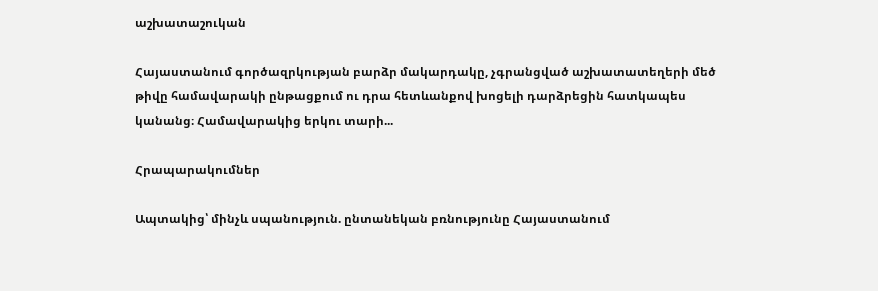աշխատաշուկան

Հայաստանում գործազրկության բարձր մակարդակը, չգրանցված աշխատատեղերի մեծ թիվը համավարակի ընթացքում ու դրա հետևանքով խոցելի դարձրեցին հատկապես կանանց։ Համավարակից երկու տարի...

Հրապարակումներ

Ապտակից՝ մինչև սպանություն. ընտանեկան բռնությունը Հայաստանում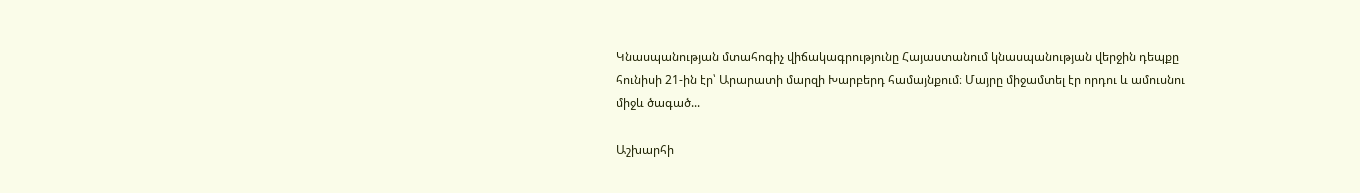Կնասպանության մտահոգիչ վիճակագրությունը Հայաստանում կնասպանության վերջին դեպքը հունիսի 21-ին էր՝ Արարատի մարզի Խարբերդ համայնքում։ Մայրը միջամտել էր որդու և ամուսնու միջև ծագած...

Աշխարհի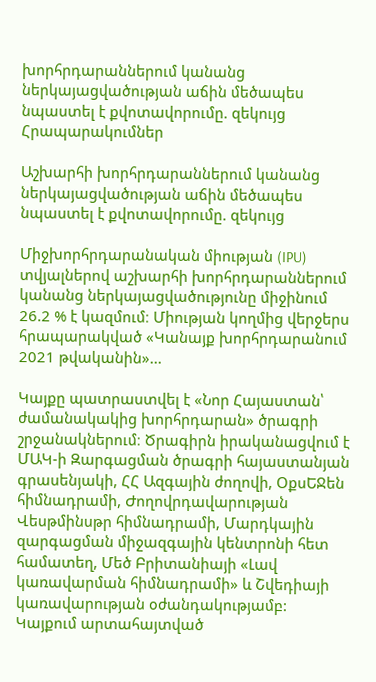խորհրդարաններում կանանց ներկայացվածության աճին մեծապես նպաստել է քվոտավորումը. զեկույց
Հրապարակումներ

Աշխարհի խորհրդարաններում կանանց ներկայացվածության աճին մեծապես նպաստել է քվոտավորումը. զեկույց

Միջխորհրդարանական միության (IPU)  տվյալներով աշխարհի խորհրդարաններում կանանց ներկայացվածությունը միջինում 26.2 % է կազմում։ Միության կողմից վերջերս հրապարակված «Կանայք խորհրդարանում 2021 թվականին»...

Կայքը պատրաստվել է «Նոր Հայաստան՝ ժամանակակից խորհրդարան» ծրագրի շրջանակներում։ Ծրագիրն իրականացվում է ՄԱԿ-ի Զարգացման ծրագրի հայաստանյան գրասենյակի, ՀՀ Ազգային ժողովի, ՕքսԵՋեն հիմնադրամի, Ժողովրդավարության Վեսթմինսթր հիմնադրամի, Մարդկային զարգացման միջազգային կենտրոնի հետ համատեղ, Մեծ Բրիտանիայի «Լավ կառավարման հիմնադրամի» և Շվեդիայի կառավարության օժանդակությամբ: Կայքում արտահայտված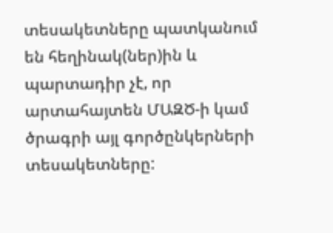տեսակետները պատկանում են հեղինակ(ներ)ին և պարտադիր չէ, որ արտահայտեն ՄԱԶԾ-ի կամ ծրագրի այլ գործընկերների տեսակետները: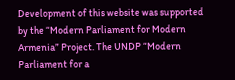Development of this website was supported by the “Modern Parliament for Modern Armenia” Project. The UNDP “Modern Parliament for a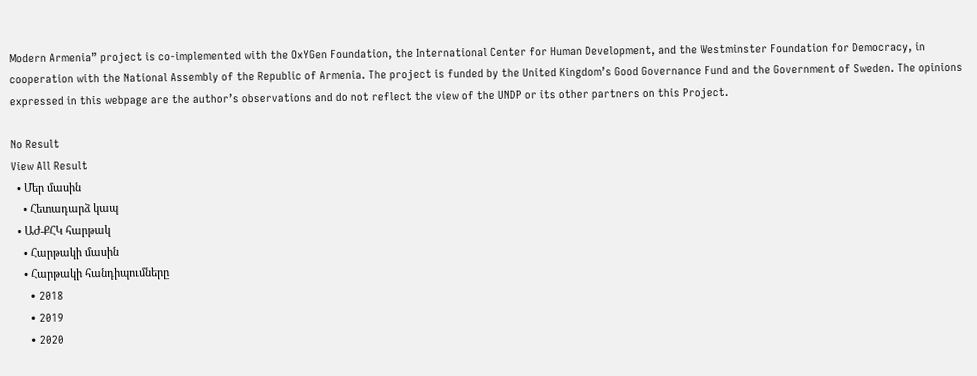Modern Armenia” project is co-implemented with the OxYGen Foundation, the International Center for Human Development, and the Westminster Foundation for Democracy, in cooperation with the National Assembly of the Republic of Armenia. The project is funded by the United Kingdom’s Good Governance Fund and the Government of Sweden. The opinions expressed in this webpage are the author’s observations and do not reflect the view of the UNDP or its other partners on this Project.

No Result
View All Result
  • Մեր մասին
    • Հետադարձ կապ
  • ԱԺ-ՔՀԿ հարթակ
    • Հարթակի մասին
    • Հարթակի հանդիպումները
      • 2018
      • 2019
      • 2020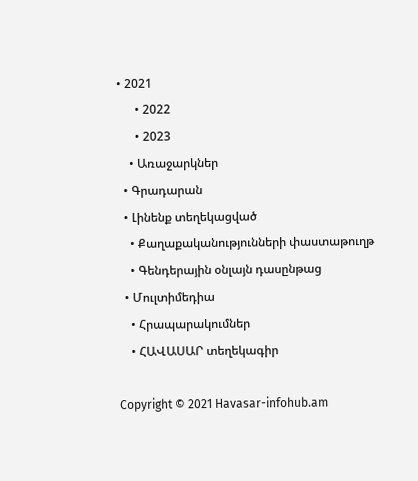• 2021
      • 2022
      • 2023
    • Առաջարկներ
  • Գրադարան
  • Լինենք տեղեկացված
    • Քաղաքականությունների փաստաթուղթ
    • Գենդերային օնլայն դասընթաց
  • Մուլտիմեդիա
    • Հրապարակումներ
    • ՀԱՎԱՍԱՐ տեղեկագիր

Copyright © 2021 Havasar-infohub.am